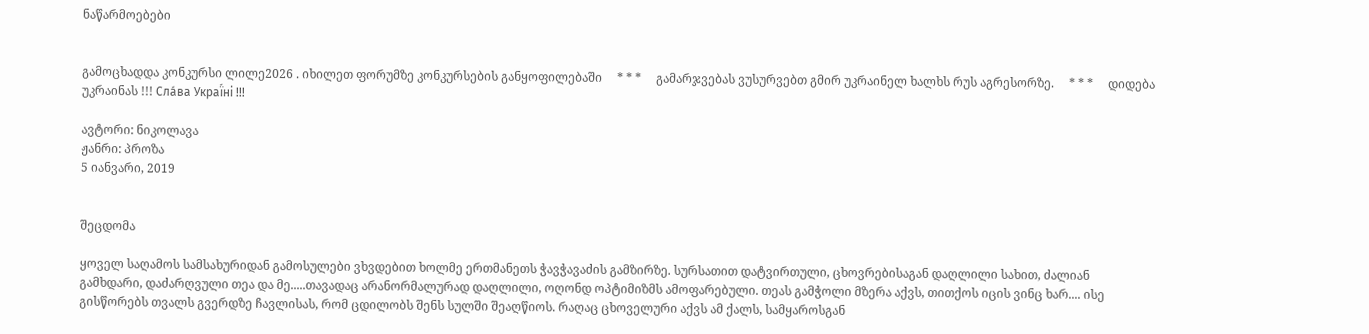ნაწარმოებები


გამოცხადდა კონკურსი ლილე2026 . იხილეთ ფორუმზე კონკურსების განყოფილებაში     * * *     გამარჯვებას ვუსურვებთ გმირ უკრაინელ ხალხს რუს აგრესორზე.     * * *     დიდება უკრაინას !!! Сла́ва Украї́ні !!!

ავტორი: ნიკოლავა
ჟანრი: პროზა
5 იანვარი, 2019


შეცდომა

ყოველ საღამოს სამსახურიდან გამოსულები ვხვდებით ხოლმე ერთმანეთს ჭავჭავაძის გამზირზე. სურსათით დატვირთული, ცხოვრებისაგან დაღლილი სახით, ძალიან გამხდარი, დაძარღვული თეა და მე.....თავადაც არანორმალურად დაღლილი, ოღონდ ოპტიმიზმს ამოფარებული. თეას გამჭოლი მზერა აქვს, თითქოს იცის ვინც ხარ.... ისე გისწორებს თვალს გვერდზე ჩავლისას, რომ ცდილობს შენს სულში შეაღწიოს. რაღაც ცხოველური აქვს ამ ქალს, სამყაროსგან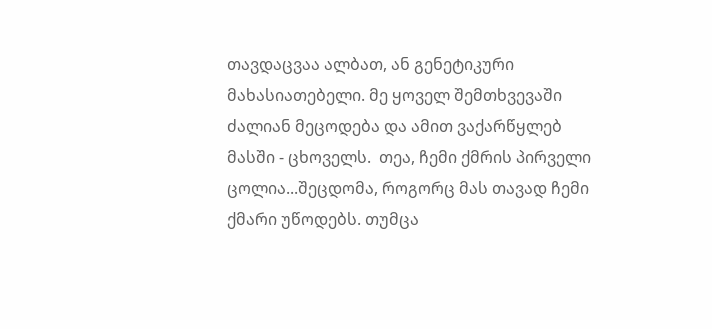თავდაცვაა ალბათ, ან გენეტიკური მახასიათებელი. მე ყოველ შემთხვევაში ძალიან მეცოდება და ამით ვაქარწყლებ მასში - ცხოველს.  თეა, ჩემი ქმრის პირველი ცოლია...შეცდომა, როგორც მას თავად ჩემი ქმარი უწოდებს. თუმცა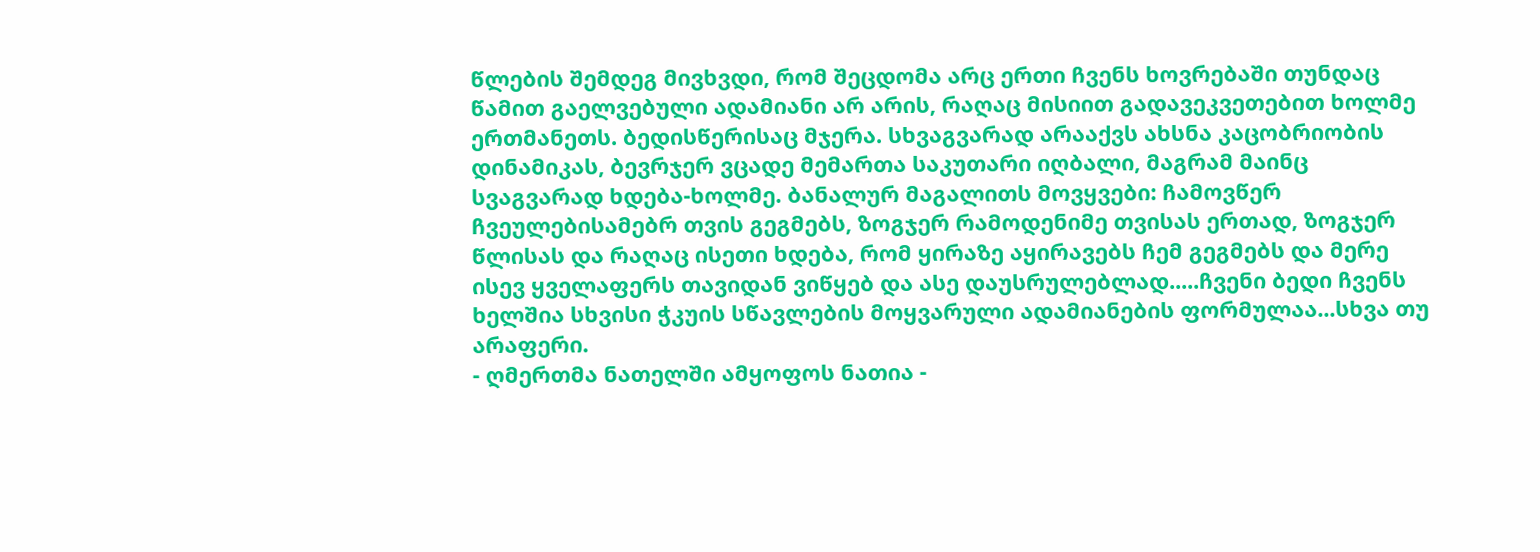წლების შემდეგ მივხვდი, რომ შეცდომა არც ერთი ჩვენს ხოვრებაში თუნდაც წამით გაელვებული ადამიანი არ არის, რაღაც მისიით გადავეკვეთებით ხოლმე ერთმანეთს. ბედისწერისაც მჯერა. სხვაგვარად არააქვს ახსნა კაცობრიობის დინამიკას, ბევრჯერ ვცადე მემართა საკუთარი იღბალი, მაგრამ მაინც სვაგვარად ხდება-ხოლმე. ბანალურ მაგალითს მოვყვები: ჩამოვწერ ჩვეულებისამებრ თვის გეგმებს, ზოგჯერ რამოდენიმე თვისას ერთად, ზოგჯერ წლისას და რაღაც ისეთი ხდება, რომ ყირაზე აყირავებს ჩემ გეგმებს და მერე ისევ ყველაფერს თავიდან ვიწყებ და ასე დაუსრულებლად.....ჩვენი ბედი ჩვენს ხელშია სხვისი ჭკუის სწავლების მოყვარული ადამიანების ფორმულაა...სხვა თუ არაფერი.
- ღმერთმა ნათელში ამყოფოს ნათია -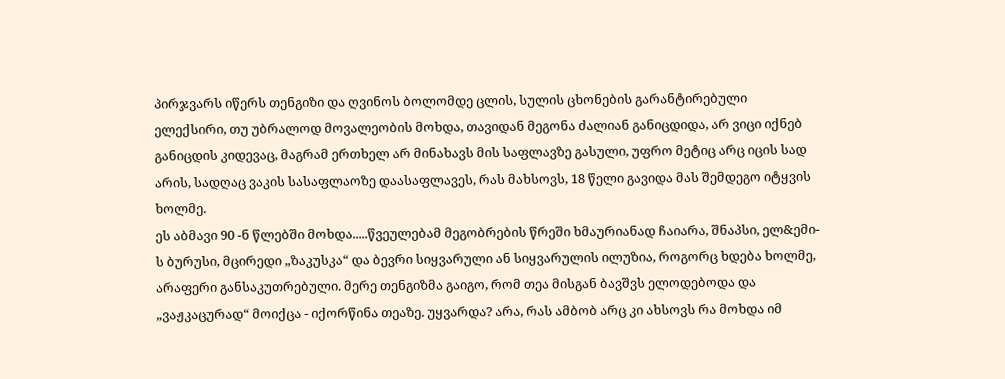პირჯვარს იწერს თენგიზი და ღვინოს ბოლომდე ცლის, სულის ცხონების გარანტირებული ელექსირი, თუ უბრალოდ მოვალეობის მოხდა, თავიდან მეგონა ძალიან განიცდიდა, არ ვიცი იქნებ განიცდის კიდევაც, მაგრამ ერთხელ არ მინახავს მის საფლავზე გასული, უფრო მეტიც არც იცის სად არის, სადღაც ვაკის სასაფლაოზე დაასაფლავეს, რას მახსოვს, 18 წელი გავიდა მას შემდეგო იტყვის ხოლმე.
ეს აბმავი 90 -ნ წლებში მოხდა.....წვეულებამ მეგობრების წრეში ხმაურიანად ჩაიარა, შნაპსი, ელ&ემი-ს ბურუსი, მცირედი „ზაკუსკა“ და ბევრი სიყვარული ან სიყვარულის ილუზია, როგორც ხდება ხოლმე, არაფერი განსაკუთრებული. მერე თენგიზმა გაიგო, რომ თეა მისგან ბავშვს ელოდებოდა და „ვაჟკაცურად“ მოიქცა - იქორწინა თეაზე. უყვარდა? არა, რას ამბობ არც კი ახსოვს რა მოხდა იმ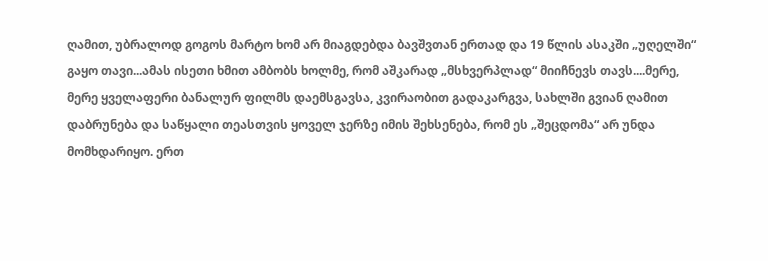ღამით, უბრალოდ გოგოს მარტო ხომ არ მიაგდებდა ბავშვთან ერთად და 19 წლის ასაკში „უღელში“ გაყო თავი...ამას ისეთი ხმით ამბობს ხოლმე, რომ აშკარად „მსხვერპლად“ მიიჩნევს თავს....მერე, მერე ყველაფერი ბანალურ ფილმს დაემსგავსა, კვირაობით გადაკარგვა, სახლში გვიან ღამით დაბრუნება და საწყალი თეასთვის ყოველ ჯერზე იმის შეხსენება, რომ ეს „შეცდომა“ არ უნდა მომხდარიყო. ერთ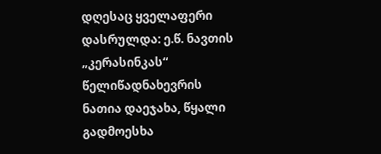დღესაც ყველაფერი დასრულდა: ე.წ. ნავთის „კერასინკას“ წელიწადნახევრის ნათია დაეჯახა, წყალი გადმოესხა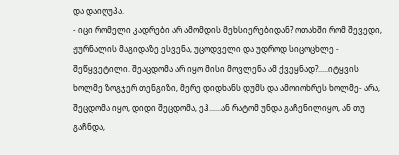და დაიღუპა.
- იცი რომელი კადრები არ ამომდის მეხსიერებიდან? ოთახში რომ შევედი, ჟურნალის მაგიდაზე ესვენა, უცოდველი და უდროდ სიცოცხლე - შეწყვეტილი. შეაცდომა არ იყო მისი მოვლენა ამ ქვეყნად?.....იტყვის ხოლმე ზოგჯერ თენგიზი, მერე დიდხანს დუმს და ამოიოხრეს ხოლმე- არა, შეცდომა იყო, დიდი შეცდომა, ეჰ......ან რატომ უნდა გაჩენილიყო, ან თუ გაჩნდა,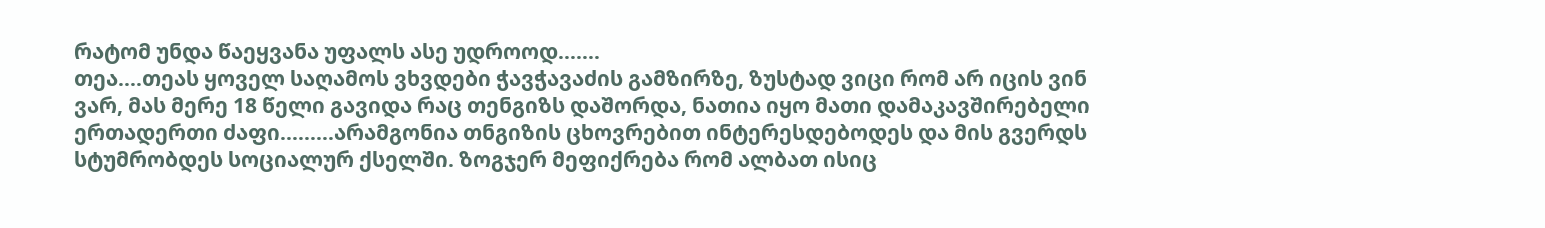რატომ უნდა წაეყვანა უფალს ასე უდროოდ.......
თეა....თეას ყოველ საღამოს ვხვდები ჭავჭავაძის გამზირზე, ზუსტად ვიცი რომ არ იცის ვინ ვარ, მას მერე 18 წელი გავიდა რაც თენგიზს დაშორდა, ნათია იყო მათი დამაკავშირებელი ერთადერთი ძაფი.........არამგონია თნგიზის ცხოვრებით ინტერესდებოდეს და მის გვერდს სტუმრობდეს სოციალურ ქსელში. ზოგჯერ მეფიქრება რომ ალბათ ისიც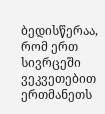ბედისწერაა, რომ ერთ სივრცეში ვეკვეთებით ერთმანეთს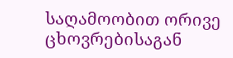საღამოობით ორივე ცხოვრებისაგან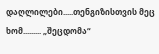დაღლილები.....თენგიზისთვის მეც ხომ......... „შეცდომა“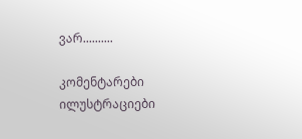ვარ..........

კომენტარები ილუსტრაციები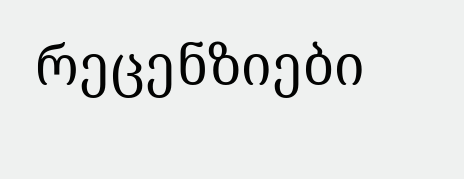რეცენზიები